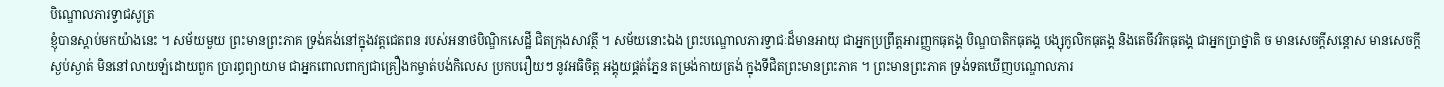បិណ្ឌោលភារទ្វាជសូត្រ
ខ្ញុំបានស្តាប់មកយ៉ាងនេះ ។ សម័យមួយ ព្រះមានព្រះភាគ ទ្រង់គង់នៅក្នុងវត្តជេតពន របស់អនាថបិណ្ឌិកសេដ្ឋី ជិតក្រុងសាវត្ថី ។ សម័យនោះឯង ព្រះបណ្ឌោលភារទ្វាជៈដ៏មានអាយុ ជាអ្នកប្រព្រឹត្តអារញ្ញកធុតង្គ បិណ្ឌបាតិកធុតង្គ បង្សុកូលិកធុតង្គ និងតេចីវរិកធុតង្គ ជាអ្នកប្រាថ្នាតិ ច មានសេចក្តីសន្តោស មានសេចក្តីស្ងប់ស្ងាត់ មិននៅលាយឡំដោយពួក ប្រារព្ធព្យាយាម ជាអ្នកពោលពាក្យជាគ្រឿងកម្ចាត់បង់កិលេស ប្រកបរឿយៗ នូវអធិចិត្ត អង្គុយផ្គត់ភ្នែន តម្រង់កាយត្រង់ ក្នុងទីជិតព្រះមានព្រះភាគ ។ ព្រះមានព្រះភាគ ទ្រង់ទតឃើញបណ្ឌោលភារ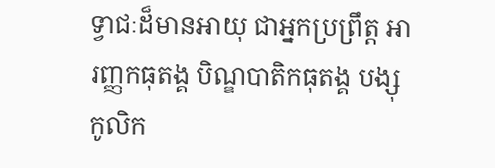ទ្វាជៈដ៏មានអាយុ ជាអ្នកប្រព្រឹត្ត អារញ្ញកធុតង្គ បិណ្ឌបាតិកធុតង្គ បង្សុកូលិក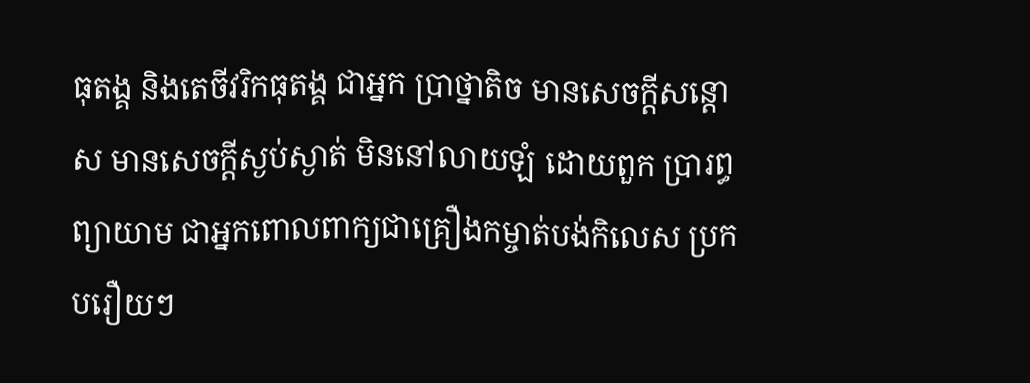ធុតង្គ និងតេចីវរិកធុតង្គ ជាអ្នក ប្រាថ្នាតិច មានសេចក្តីសន្តោស មានសេចក្តីស្ងប់ស្ងាត់ មិននៅលាយឡំ ដោយពួក ប្រារព្ធព្យាយាម ជាអ្នកពោលពាក្យជាគ្រឿងកម្ចាត់បង់កិលេស ប្រកបរឿយៗ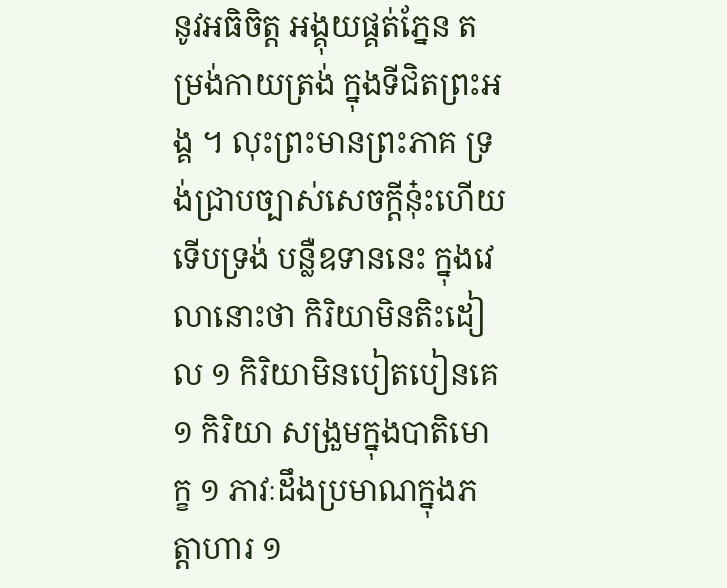នូវអធិចិត្ត អង្គុយផ្គត់ភ្នែន តម្រង់កាយត្រង់ ក្នុងទីជិតព្រះអង្គ ។ លុះព្រះមានព្រះភាគ ទ្រង់ជ្រាបច្បាស់សេចក្តីនុ៎ះហើយ ទើបទ្រង់ បន្លឺឧទាននេះ ក្នុងវេលានោះថា កិរិយាមិនតិះដៀល ១ កិរិយាមិនបៀតបៀនគេ ១ កិរិយា សង្រួមក្នុងបាតិមោក្ខ ១ ភាវៈដឹងប្រមាណក្នុងភត្តាហារ ១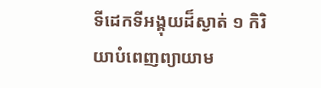ទីដេកទីអង្គុយដ៏ស្ងាត់ ១ កិរិយាបំពេញព្យាយាម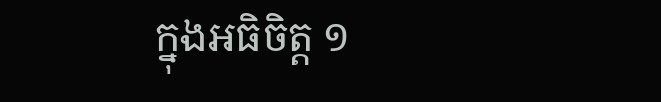ក្នុងអធិចិត្ត ១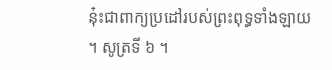នុ៎ះជាពាក្យប្រដៅរបស់ព្រះពុទ្ធទាំងឡាយ ។ សូត្រទី ៦ ។